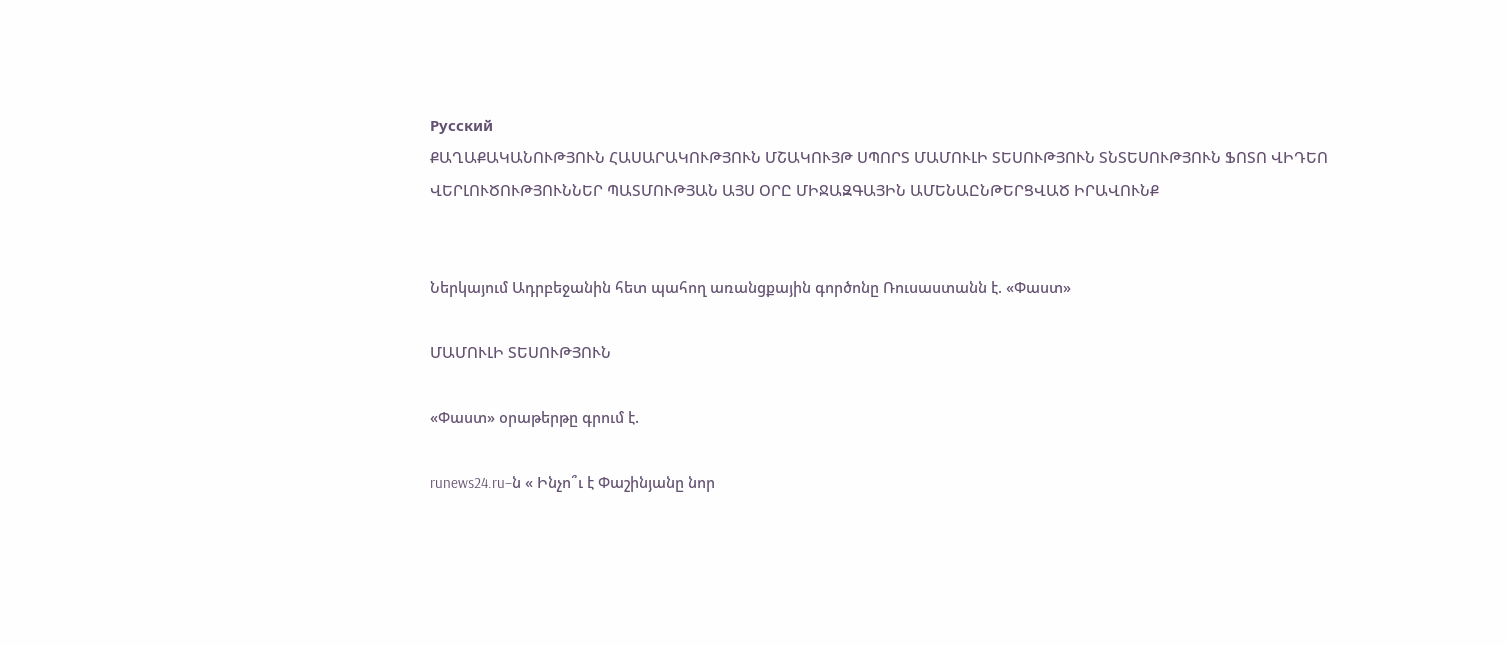Русский
ՔԱՂԱՔԱԿԱՆՈՒԹՅՈՒՆ ՀԱՍԱՐԱԿՈՒԹՅՈՒՆ ՄՇԱԿՈՒՅԹ ՍՊՈՐՏ ՄԱՄՈՒԼԻ ՏԵՍՈՒԹՅՈՒՆ ՏՆՏԵՍՈՒԹՅՈՒՆ ՖՈՏՈ ՎԻԴԵՈ ՎԵՐԼՈՒԾՈՒԹՅՈՒՆՆԵՐ ՊԱՏՄՈՒԹՅԱՆ ԱՅՍ ՕՐԸ ՄԻՋԱԶԳԱՅԻՆ ԱՄԵՆԱԸՆԹԵՐՑՎԱԾ ԻՐԱՎՈՒՆՔ


Ներկայում Ադրբեջանին հետ պահող առանցքային գործոնը Ռուսաստանն է. «Փաստ»

ՄԱՄՈՒԼԻ ՏԵՍՈՒԹՅՈՒՆ

«Փաստ» օրաթերթը գրում է.

runews24.ru–ն « Ինչո՞ւ է Փաշինյանը նոր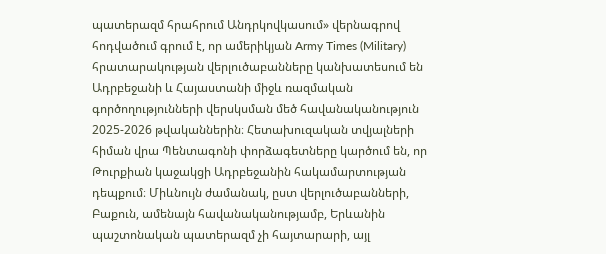պատերազմ հրահրում Անդրկովկասում» վերնագրով հոդվածում գրում է, որ ամերիկյան Army Times (Military) հրատարակության վերլուծաբանները կանխատեսում են Ադրբեջանի և Հայաստանի միջև ռազմական գործողությունների վերսկսման մեծ հավանականություն 2025-2026 թվականներին։ Հետախուզական տվյալների հիման վրա Պենտագոնի փորձագետները կարծում են, որ Թուրքիան կաջակցի Ադրբեջանին հակամարտության դեպքում։ Միևնույն ժամանակ, ըստ վերլուծաբանների, Բաքուն, ամենայն հավանականությամբ, Երևանին պաշտոնական պատերազմ չի հայտարարի, այլ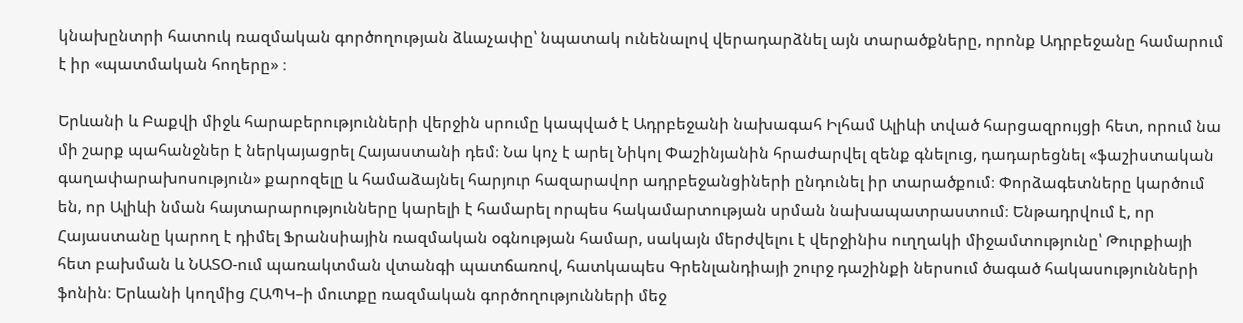կնախընտրի հատուկ ռազմական գործողության ձևաչափը՝ նպատակ ունենալով վերադարձնել այն տարածքները, որոնք Ադրբեջանը համարում է իր «պատմական հողերը» ։

Երևանի և Բաքվի միջև հարաբերությունների վերջին սրումը կապված է Ադրբեջանի նախագահ Իլհամ Ալիևի տված հարցազրույցի հետ, որում նա մի շարք պահանջներ է ներկայացրել Հայաստանի դեմ։ Նա կոչ է արել Նիկոլ Փաշինյանին հրաժարվել զենք գնելուց, դադարեցնել «ֆաշիստական գաղափարախոսություն» քարոզելը և համաձայնել հարյուր հազարավոր ադրբեջանցիների ընդունել իր տարածքում։ Փորձագետները կարծում են, որ Ալիևի նման հայտարարությունները կարելի է համարել որպես հակամարտության սրման նախապատրաստում։ Ենթադրվում է, որ Հայաստանը կարող է դիմել Ֆրանսիային ռազմական օգնության համար, սակայն մերժվելու է վերջինիս ուղղակի միջամտությունը՝ Թուրքիայի հետ բախման և ՆԱՏՕ-ում պառակտման վտանգի պատճառով, հատկապես Գրենլանդիայի շուրջ դաշինքի ներսում ծագած հակասությունների ֆոնին։ Երևանի կողմից ՀԱՊԿ–ի մուտքը ռազմական գործողությունների մեջ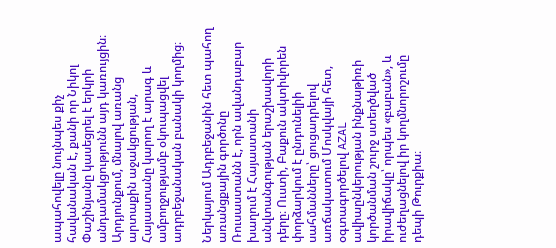ապահովելը նույնպես քիչ հավանական է, քանի որ Նիկոլ Փաշինյանը կասեցրել է երկրի անդամակցությունն այդ կառույցին։ Արդյունքում, մնալով առանց արտաքին աջակցության, Հայաստանը կարող է արագ և ամբողջությամբ օկուպացվել ադրբեջանական բանակի կողմից։

Ներկայում Ադրբեջանին հետ պահող առանցքային գործոնը Ռուսաստանն է, որն ավանդաբար խաղում է Հայաստանի անվտանգության երաշխավորի դերը։ Ուստի, Բաքուն ակտիվորեն փորձարկում է ընդունելիի սահմանները՝ ցուցադրելով առճակատում Մոսկվայի հետ, օգտագործելով AZAL ավիաընկերության ինքնաթիռի կործանման շուրջ ստեղծված իրավիճակը՝ որպես «բաբան», և ուժեղացնելով իր կողմնորոշումը դեպի Թուրքիա։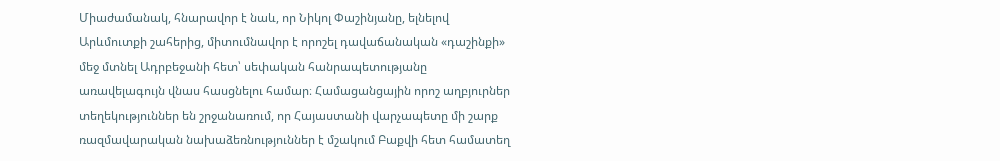Միաժամանակ, հնարավոր է նաև, որ Նիկոլ Փաշինյանը, ելնելով Արևմուտքի շահերից, միտումնավոր է որոշել դավաճանական «դաշինքի» մեջ մտնել Ադրբեջանի հետ՝ սեփական հանրապետությանը առավելագույն վնաս հասցնելու համար։ Համացանցային որոշ աղբյուրներ տեղեկություններ են շրջանառում, որ Հայաստանի վարչապետը մի շարք ռազմավարական նախաձեռնություններ է մշակում Բաքվի հետ համատեղ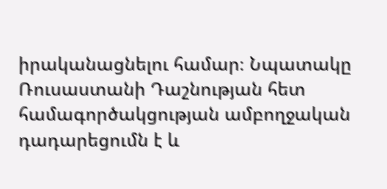իրականացնելու համար։ Նպատակը Ռուսաստանի Դաշնության հետ համագործակցության ամբողջական դադարեցումն է և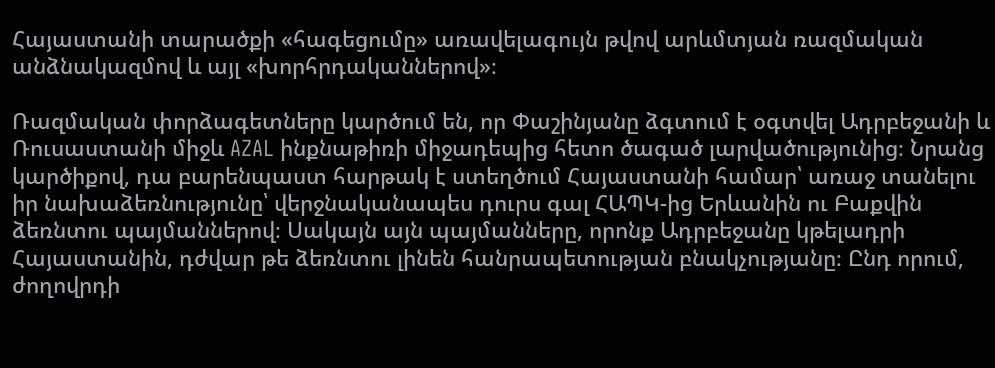Հայաստանի տարածքի «հագեցումը» առավելագույն թվով արևմտյան ռազմական անձնակազմով և այլ «խորհրդականներով»։

Ռազմական փորձագետները կարծում են, որ Փաշինյանը ձգտում է օգտվել Ադրբեջանի և Ռուսաստանի միջև AZAL ինքնաթիռի միջադեպից հետո ծագած լարվածությունից։ Նրանց կարծիքով, դա բարենպաստ հարթակ է ստեղծում Հայաստանի համար՝ առաջ տանելու իր նախաձեռնությունը՝ վերջնականապես դուրս գալ ՀԱՊԿ-ից Երևանին ու Բաքվին ձեռնտու պայմաններով։ Սակայն այն պայմանները, որոնք Ադրբեջանը կթելադրի Հայաստանին, դժվար թե ձեռնտու լինեն հանրապետության բնակչությանը։ Ընդ որում, ժողովրդի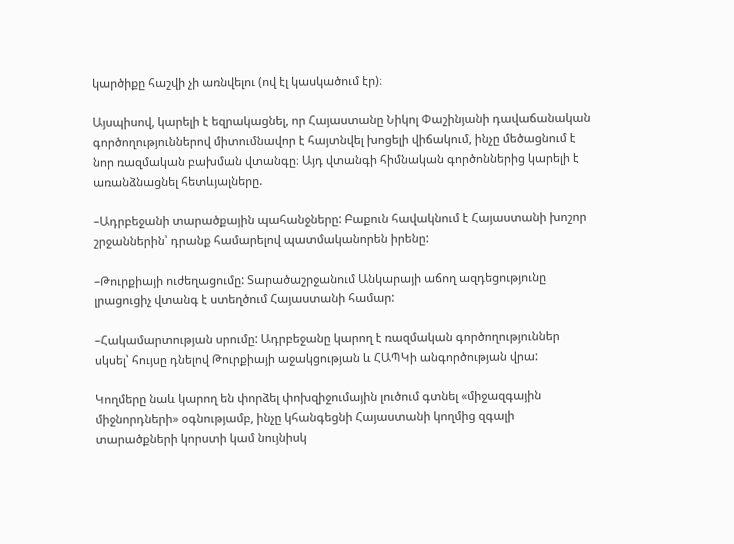կարծիքը հաշվի չի առնվելու (ով էլ կասկածում էր)։

Այսպիսով, կարելի է եզրակացնել, որ Հայաստանը Նիկոլ Փաշինյանի դավաճանական գործողություններով միտումնավոր է հայտնվել խոցելի վիճակում, ինչը մեծացնում է նոր ռազմական բախման վտանգը։ Այդ վտանգի հիմնական գործոններից կարելի է առանձնացնել հետևյալները.

–Ադրբեջանի տարածքային պահանջները: Բաքուն հավակնում է Հայաստանի խոշոր շրջաններին՝ դրանք համարելով պատմականորեն իրենը:

–Թուրքիայի ուժեղացումը: Տարածաշրջանում Անկարայի աճող ազդեցությունը լրացուցիչ վտանգ է ստեղծում Հայաստանի համար:

–Հակամարտության սրումը: Ադրբեջանը կարող է ռազմական գործողություններ սկսել՝ հույսը դնելով Թուրքիայի աջակցության և ՀԱՊԿի անգործության վրա:

Կողմերը նաև կարող են փորձել փոխզիջումային լուծում գտնել «միջազգային միջնորդների» օգնությամբ, ինչը կհանգեցնի Հայաստանի կողմից զգալի տարածքների կորստի կամ նույնիսկ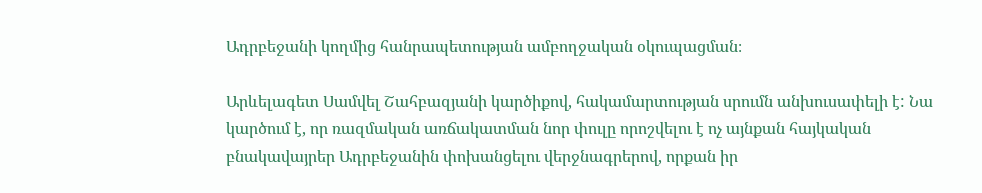Ադրբեջանի կողմից հանրապետության ամբողջական օկուպացման։

Արևելագետ Սամվել Շահբազյանի կարծիքով, հակամարտության սրումն անխուսափելի է: Նա կարծում է, որ ռազմական առճակատման նոր փուլը որոշվելու է ոչ այնքան հայկական բնակավայրեր Ադրբեջանին փոխանցելու վերջնագրերով, որքան իր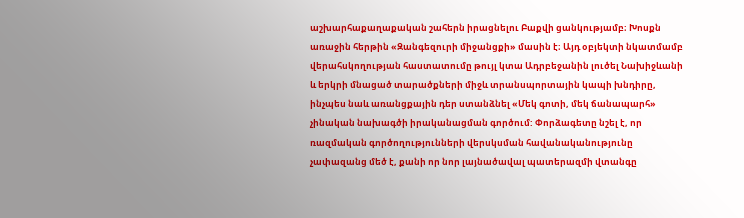աշխարհաքաղաքական շահերն իրացնելու Բաքվի ցանկությամբ։ Խոսքն առաջին հերթին «Զանգեզուրի միջանցքի» մասին է։ Այդ օբյեկտի նկատմամբ վերահսկողության հաստատումը թույլ կտա Ադրբեջանին լուծել Նախիջևանի և երկրի մնացած տարածքների միջև տրանսպորտային կապի խնդիրը, ինչպես նաև առանցքային դեր ստանձնել «Մեկ գոտի, մեկ ճանապարհ» չինական նախագծի իրականացման գործում: Փորձագետը նշել է, որ ռազմական գործողությունների վերսկսման հավանականությունը չափազանց մեծ է, քանի որ նոր լայնածավալ պատերազմի վտանգը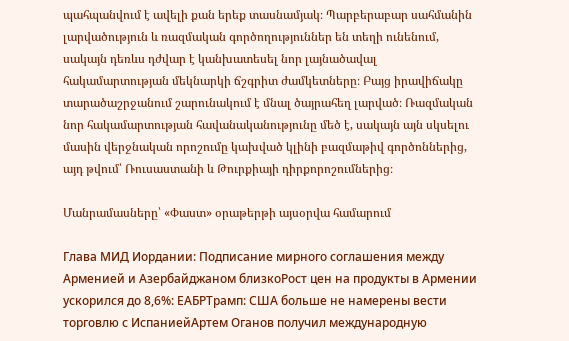պահպանվում է ավելի քան երեք տասնամյակ։ Պարբերաբար սահմանին լարվածություն և ռազմական գործողություններ են տեղի ունենում, սակայն դեռևս դժվար է կանխատեսել նոր լայնածավալ հակամարտության մեկնարկի ճշգրիտ ժամկետները։ Բայց իրավիճակը տարածաշրջանում շարունակում է մնալ ծայրահեղ լարված։ Ռազմական նոր հակամարտության հավանականությունը մեծ է, սակայն այն սկսելու մասին վերջնական որոշումը կախված կլինի բազմաթիվ գործոններից, այդ թվում՝ Ռուսաստանի և Թուրքիայի դիրքորոշումներից։

Մանրամասները՝ «Փաստ» օրաթերթի այսօրվա համարում

Глава МИД Иордании: Подписание мирного соглашения между Арменией и Азербайджаном близкоРост цен на продукты в Армении ускорился до 8,6%: ЕАБРТрамп: США больше не намерены вести торговлю с ИспаниейАртем Оганов получил международную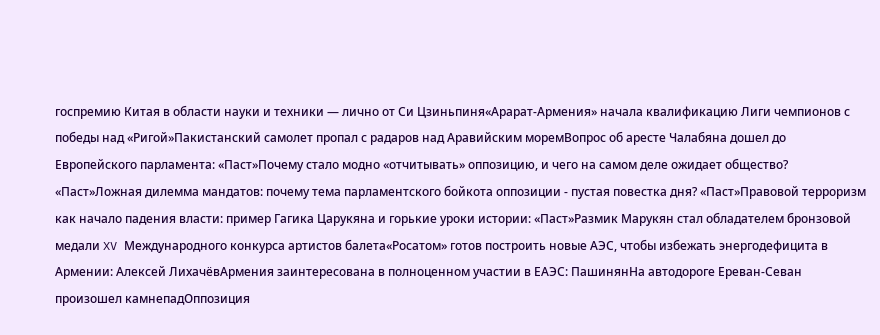госпремию Китая в области науки и техники — лично от Си Цзиньпиня«Арарат‑Армения» начала квалификацию Лиги чемпионов с победы над «Ригой»Пакистанский самолет пропал с радаров над Аравийским моремВопрос об аресте Чалабяна дошел до Европейского парламента: «Паст»Почему стало модно «отчитывать» оппозицию, и чего на самом деле ожидает общество? «Паст»Ложная дилемма мандатов: почему тема парламентского бойкота оппозиции - пустая повестка дня? «Паст»Правовой терроризм как начало падения власти: пример Гагика Царукяна и горькие уроки истории: «Паст»Размик Марукян стал обладателем бронзовой медали XV Международного конкурса артистов балета«Росатом» готов построить новые АЭС, чтобы избежать энергодефицита в Армении: Алексей ЛихачёвАрмения заинтересована в полноценном участии в ЕАЭС: ПашинянНа автодороге Ереван-Севан произошел камнепадОппозиция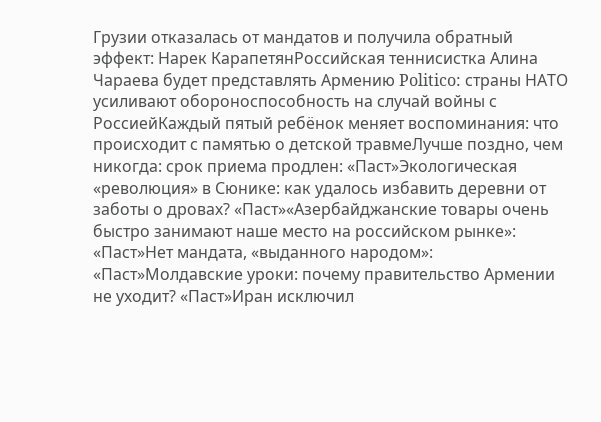Грузии отказалась от мандатов и получила обратный эффект: Нарек КарапетянРоссийская теннисистка Алина Чараева будет представлять Армению Politico: страны НАТО усиливают обороноспособность на случай войны с РоссиейКаждый пятый ребёнок меняет воспоминания: что происходит с памятью о детской травмеЛучше поздно, чем никогда: срок приема продлен: «Паст»Экологическая «революция» в Сюнике: как удалось избавить деревни от заботы о дровах? «Паст»«Азербайджанские товары очень быстро занимают наше место на российском рынке»: «Паст»Нет мандата, «выданного народом»: «Паст»Молдавские уроки: почему правительство Армении не уходит? «Паст»Иран исключил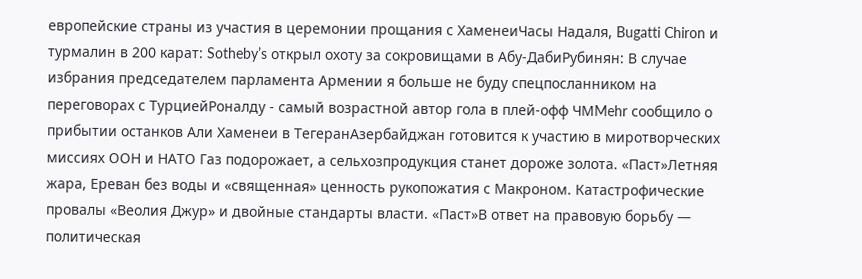европейские страны из участия в церемонии прощания с ХаменеиЧасы Надаля, Bugatti Chiron и турмалин в 200 карат: Sotheby’s открыл охоту за сокровищами в Абу-ДабиРубинян: В случае избрания председателем парламента Армении я больше не буду спецпосланником на переговорах с ТурциейРоналду - самый возрастной автор гола в плей-офф ЧМMehr сообщило о прибытии останков Али Хаменеи в ТегеранАзербайджан готовится к участию в миротворческих миссиях ООН и НАТО Газ подорожает, а сельхозпродукция станет дороже золота. «Паст»Летняя жара, Ереван без воды и «священная» ценность рукопожатия с Макроном. Катастрофические провалы «Веолия Джур» и двойные стандарты власти. «Паст»В ответ на правовую борьбу — политическая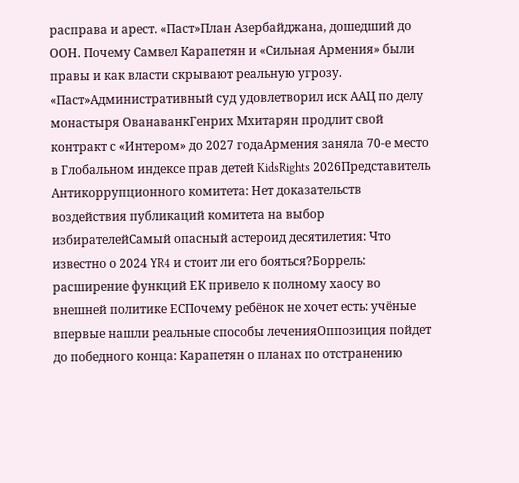расправа и арест. «Паст»План Азербайджана, дошедший до ООН. Почему Самвел Карапетян и «Сильная Армения» были правы и как власти скрывают реальную угрозу. «Паст»Административный суд удовлетворил иск ААЦ по делу монастыря ОванаванкГенрих Мхитарян продлит свой контракт с «Интером» до 2027 годаАрмения заняла 70-е место в Глобальном индексе прав детей KidsRights 2026Представитель Антикоррупционного комитета: Нет доказательств воздействия публикаций комитета на выбор избирателейСамый опасный астероид десятилетия: Что известно о 2024 YR4 и стоит ли его бояться?Боррель: расширение функций ЕК привело к полному хаосу во внешней политике ЕСПочему ребёнок не хочет есть: учёные впервые нашли реальные способы леченияОппозиция пойдет до победного конца: Карапетян о планах по отстранению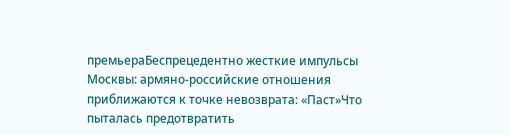премьераБеспрецедентно жесткие импульсы Москвы: армяно-российские отношения приближаются к точке невозврата: «Паст»Что пыталась предотвратить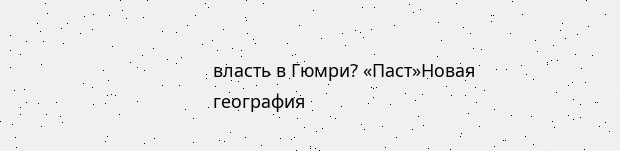власть в Гюмри? «Паст»Новая география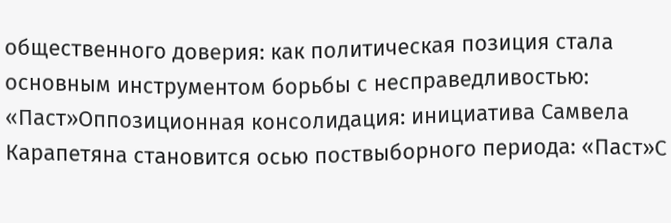общественного доверия: как политическая позиция стала основным инструментом борьбы с несправедливостью: «Паст»Оппозиционная консолидация: инициатива Самвела Карапетяна становится осью поствыборного периода: «Паст»С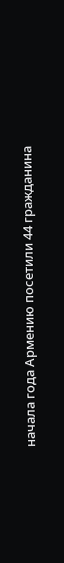начала года Армению посетили 44 гражданина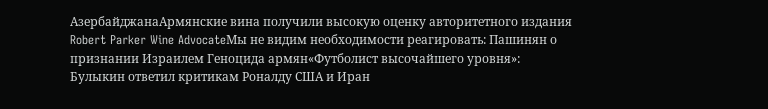АзербайджанаАрмянские вина получили высокую оценку авторитетного издания Robert Parker Wine AdvocateМы не видим необходимости реагировать: Пашинян о признании Израилем Геноцида армян«Футболист высочайшего уровня»: Булыкин ответил критикам Роналду США и Иран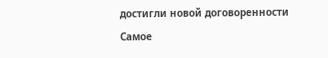достигли новой договоренности
Самое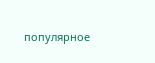популярное